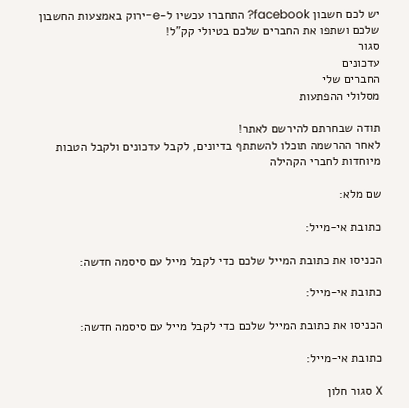יש לכם חשבון facebook? התחברו עכשיו ל-e-ירוק באמצעות החשבון שלכם ושתפו את החברים שלכם בטיולי קק"ל!
סגור
עדכונים
החברים שלי
מסלולי ההפתעות

תודה שבחרתם להירשם לאתר!
לאחר ההרשמה תוכלו להשתתף בדיונים, לקבל עדכונים ולקבל הטבות מיוחדות לחברי הקהילה

שם מלא:

כתובת אי-מייל:

הכניסו את כתובת המייל שלכם כדי לקבל מייל עם סיסמה חדשה:

כתובת אי-מייל:

הכניסו את כתובת המייל שלכם כדי לקבל מייל עם סיסמה חדשה:

כתובת אי-מייל:

X סגור חלון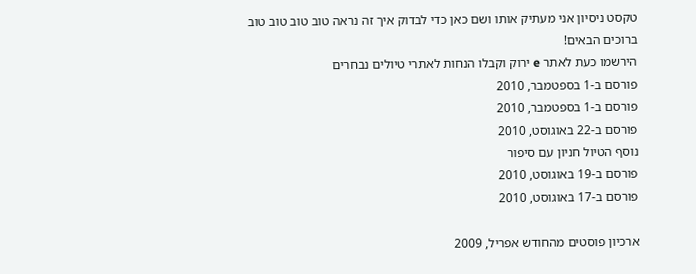טקסט ניסיון אני מעתיק אותו ושם כאן כדי לבדוק איך זה נראה טוב טוב טוב טוב
ברוכים הבאים!
הירשמו כעת לאתר e ירוק וקבלו הנחות לאתרי טיולים נבחרים
פורסם ב-1 בספטמבר, 2010
פורסם ב-1 בספטמבר, 2010
פורסם ב-22 באוגוסט, 2010
נוסף הטיול חניון עם סיפור
פורסם ב-19 באוגוסט, 2010
פורסם ב-17 באוגוסט, 2010

ארכיון פוסטים מהחודש אפריל, 2009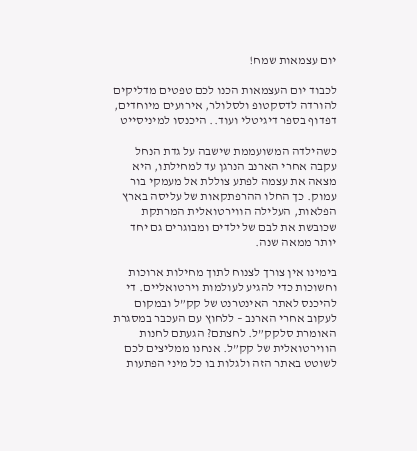יום עצמאות שמח!

לכבוד יום העצמאות הכנו לכם טפטים מדליקים להורדה לדסקטופ ולסלולר, אירועים מיוחדים, דפדוף בספר דיגיטלי ועוד.. היכנסו למיניסייט

כשהילדה המשועממת שישבה על גדת הנחל עקבה אחרי הארנב הנרגן עד למחילתו, היא מצאה את עצמה לפתע צוללת אל מעמקי בור עמוק. כך החלו ההרפתקאות של עליסה בארץ הפלאות, העלילה הווירטואלית המרתקת שכובשת את לבם של ילדים ומבוגרים גם יחד יותר ממאה שנה.

בימינו אין צורך לצנוח לתוך מחילות ארוכות וחשוכות כדי להגיע לעולמות וירטואליים. די להיכנס לאתר האינטרנט של קק”ל ובמקום לעקוב אחרי הארנב – ללחוץ עם העכבר במסגרת האומרת סלקק”ל. לחצתם? הגעתם לחנות הווירטואלית של קק”ל. אנחנו ממליצים לכם לשוטט באתר הזה ולגלות בו כל מיני הפתעות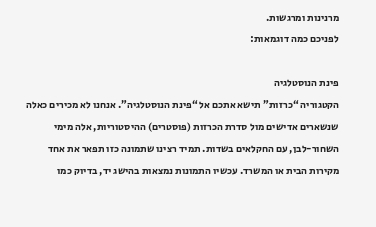מרנינות ומרגשות.
לפניכם כמה דוגמאות:

פינת הנוסטלגיה
הקטגוריה “כרזות” תישא אתכם אל “פינת הנוסטלגיה”. אנחנו לא מכירים כאלה שנשארים אדישים מול סדרת הכרזות (פוסטרים) ההיסטוריות, אלה מימי השחור-לבן, עם החקלאים בשדות. תמיד רצינו שתמונה כזו תפאר את אחד מקירות הבית או המשרד. עכשיו התמונות נמצאות בהישג יד, בדיוק כמו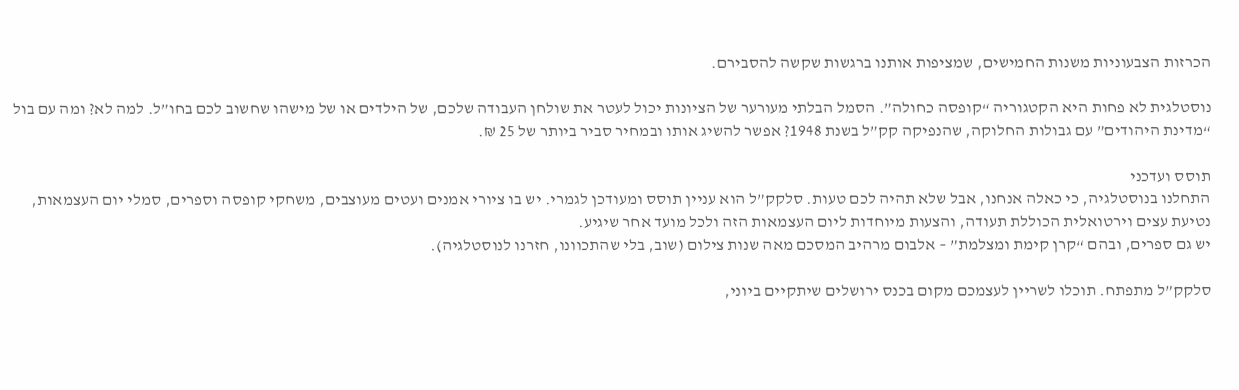הכרזות הצבעוניות משנות החמישים, שמציפות אותנו ברגשות שקשה להסבירם.

נוסטלגית לא פחות היא הקטגוריה “קופסה כחולה”. הסמל הבלתי מעורער של הציונות יכול לעטר את שולחן העבודה שלכם, של הילדים או של מישהו שחשוב לכם בחו”ל. למה לא? ומה עם בול “מדינת היהודים” עם גבולות החלוקה, שהנפיקה קק”ל בשנת 1948? אפשר להשיג אותו ובמחיר סביר ביותר של 25 ₪.

תוסס ועדכני
התחלנו בנוסטלגיה, כי כאלה אנחנו, אבל שלא תהיה לכם טעות. סלקק”ל הוא עניין תוסס ומעודכן לגמרי. יש בו ציורי אמנים ועטים מעוצבים, משחקי קופסה וספרים, סמלי יום העצמאות, נטיעת עצים וירטואלית הכוללת תעודה, והצעות מיוחדות ליום העצמאות הזה ולכל מועד אחר שיגיע.
יש גם ספרים, ובהם “קרן קימת ומצלמת” – אלבום מרהיב המסכם מאה שנות צילום (שוב, בלי שהתכוונו, חזרנו לנוסטלגיה).

סלקק”ל מתפתח. תוכלו לשריין לעצמכם מקום בכנס ירושלים שיתקיים ביוני,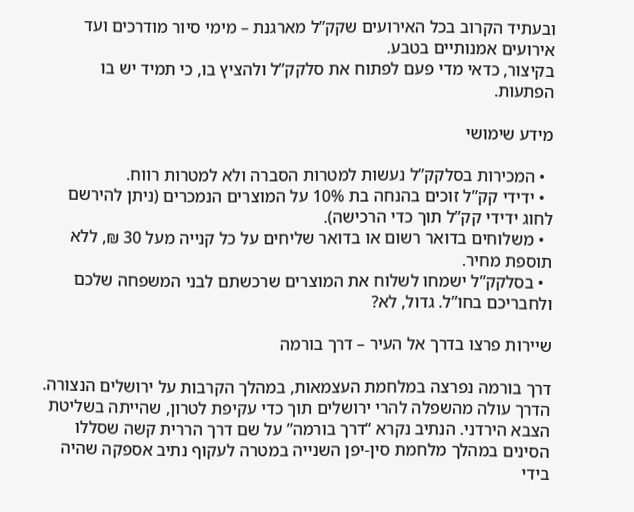ובעתיד הקרוב בכל האירועים שקק”ל מארגנת – מימי סיור מודרכים ועד אירועים אמנותיים בטבע.
בקיצור, כדאי מדי פעם לפתוח את סלקק”ל ולהציץ בו, כי תמיד יש בו הפתעות.

מידע שימושי

  • המכירות בסלקק”ל נעשות למטרות הסברה ולא למטרות רווח.
  • ידידי קק”ל זוכים בהנחה בת 10% על המוצרים הנמכרים (ניתן להירשם לחוג ידידי קק”ל תוך כדי הרכישה).
  • משלוחים בדואר רשום או בדואר שליחים על כל קנייה מעל 30 ₪, ללא תוספת מחיר.
  • בסלקק”ל ישמחו לשלוח את המוצרים שרכשתם לבני המשפחה שלכם ולחבריכם בחו”ל. גדול, לא?

שיירות פרצו בדרך אל העיר – דרך בורמה

דרך בורמה נפרצה במלחמת העצמאות, במהלך הקרבות על ירושלים הנצורה. הדרך עולה מהשפלה להרי ירושלים תוך כדי עקיפת לטרון, שהייתה בשליטת הצבא הירדני. הנתיב נקרא “דרך בורמה” על שם דרך הררית קשה שסללו הסינים במהלך מלחמת סין-יפן השנייה במטרה לעקוף נתיב אספקה שהיה בידי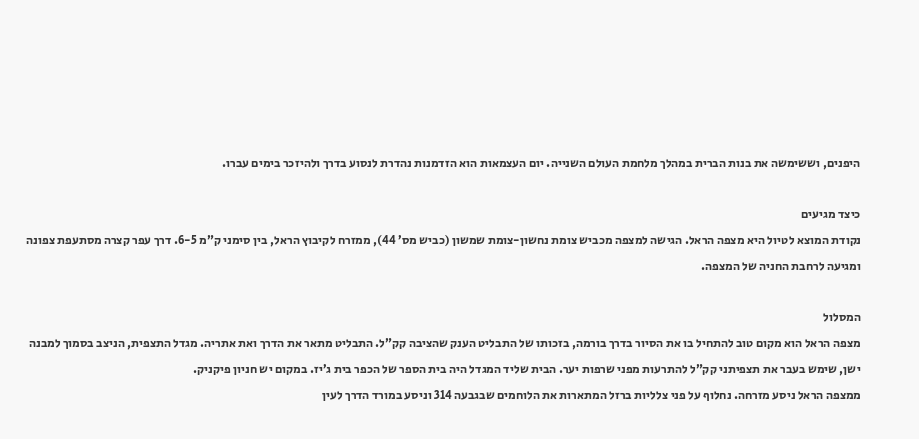היפנים, וששימשה את בנות הברית במהלך מלחמת העולם השנייה. יום העצמאות הוא הזדמנות נהדרת לנסוע בדרך ולהיזכר בימים עברו.

כיצד מגיעים
נקודת המוצא לטיול היא מצפה הראל. הגישה למצפה מכביש צומת נחשון-צומת שמשון (כביש מס’ 44), ממזרח לקיבוץ הראל, בין סימני ק”מ 6-5. דרך עפר קצרה מסתעפת צפונה ומגיעה לרחבת החניה של המצפה.

המסלול
מצפה הראל הוא מקום טוב להתחיל בו את הסיור בדרך בורמה, בזכותו של התבליט הענק שהציבה קק”ל. התבליט מתאר את הדרך ואת אתריה. מגדל התצפית, הניצב בסמוך למבנה ישן, שימש בעבר את תצפיתני קק”ל להתרעות מפני שרפות יער. הבית שליד המגדל היה בית הספר של הכפר בית ג’יז. במקום יש חניון פיקניק.
ממצפה הראל ניסע מזרחה. נחלוף על פני צלליות ברזל המתארות את הלוחמים שבגבעה 314 וניסע במורד הדרך לעין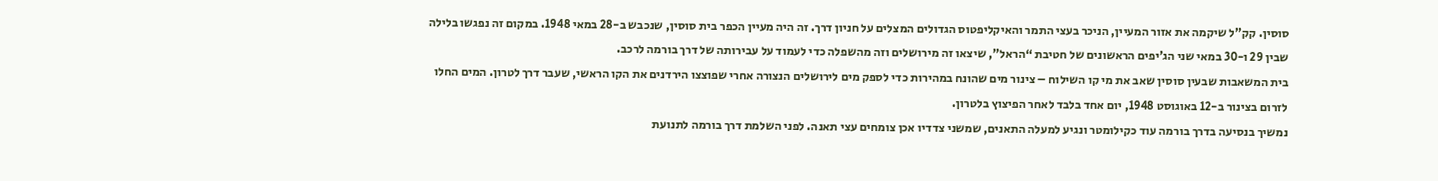סוסין. קק”ל שיקמה את אזור המעיין, הניכר בעצי התמר והאיקליפטוס הגדולים המצלים על חניון דרך. זה היה מעיין הכפר בית סוסין, שנכבש ב-28 במאי 1948. במקום זה נפגשו בלילה שבין 29 ו-30 במאי שני הג’יפים הראשונים של חטיבת “הראל”, שיצאו זה מירושלים וזה מהשפלה כדי לעמוד על עבירותה של דרך בורמה לרכב.
בית המשאבות שבעין סוסין שאב את מי קו השילוח – צינור מים שהונח במהירות כדי לספק מים לירושלים הנצורה אחרי שפוצצו הירדנים את הקו הראשי, שעבר דרך לטרון. המים החלו לזרום בצינור ב-12 באוגוסט 1948, יום אחד בלבד לאחר הפיצוץ בלטרון.
נמשיך בנסיעה בדרך בורמה עוד כקילומטר ונגיע למעלה התאנים, שמשני צדדיו אכן צומחים עצי תאנה. לפני השלמת דרך בורמה לתנועת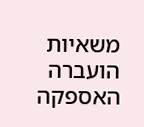משאיות הועברה האספקה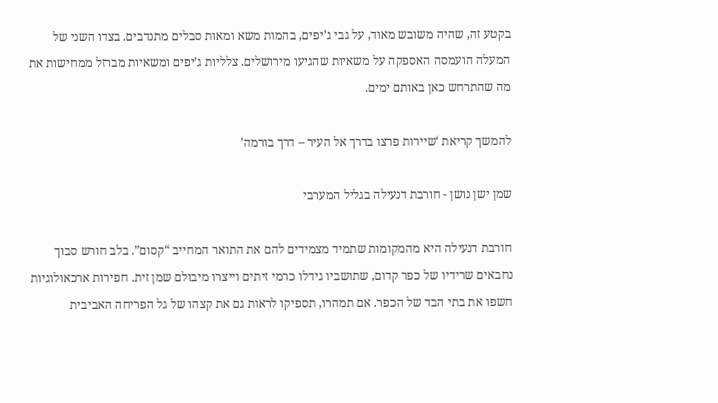בקטע זה, שהיה משובש מאוד, על גבי ג’יפים, בהמות משא ומאות סבלים מתנדבים. בצדו השני של המעלה הועמסה האספקה על משאיות שהגיעו מירושלים. צלליות ג’יפים ומשאיות מברזל ממחישות את מה שהתרחש כאן באותם ימים.

להמשך קריאת ‘שיירות פרצו בדרך אל העיר – דרך בורמה’

שמן ישן נושן - חורבת דנעילה בגליל המערבי

חורבת דנעילה היא מהמקומות שתמיד מצמידים להם את התואר המחייב “קסום”. בלב חורש סבוך נחבאים שרידיו של כפר קדום, שתושביו גידלו כרמי זיתים וייצרו מיבולם שמן זית. חפירות ארכאולוגיות חשפו את בתי הבד של הכפר. אם תמהרו, תספיקו לראות גם את קצהו של גל הפריחה האביבית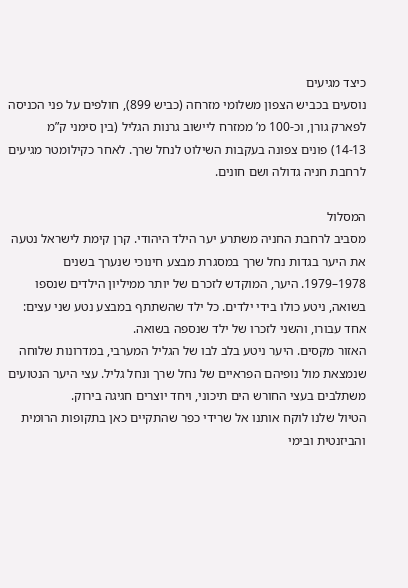כיצד מגיעים
נוסעים בכביש הצפון משלומי מזרחה (כביש 899), חולפים על פני הכניסה לפארק גורן, וכ-100 מ’ ממזרח ליישוב גרנות הגליל (בין סימני ק”מ
14-13) פונים צפונה בעקבות השילוט לנחל שרך. לאחר כקילומטר מגיעים לרחבת חניה גדולה ושם חונים.

המסלול
מסביב לרחבת החניה משתרע יער הילד היהודי. קרן קימת לישראל נטעה את היער בגדות נחל שרך במסגרת מבצע חינוכי שנערך בשנים 1978–1979. היער, המוקדש לזכרם של יותר ממיליון הילדים שנספו בשואה, ניטע כולו בידי ילדים. כל ילד שהשתתף במבצע נטע שני עצים: אחד עבורו, והשני לזכרו של ילד שנספה בשואה.
האזור מקסים. היער ניטע בלב לבו של הגליל המערבי, במדרונות שלוחה שנמצאת מול נופיהם הפראיים של נחל שרך ונחל גליל. עצי היער הנטועים משתלבים בעצי החורש הים תיכוני, ויחד יוצרים חגיגה בירוק.
הטיול שלנו לוקח אותנו אל שרידי כפר שהתקיים כאן בתקופות הרומית והביזנטית ובימי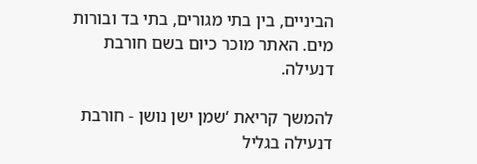הביניים, בין בתי מגורים, בתי בד ובורות מים. האתר מוכר כיום בשם חורבת דנעילה.

להמשך קריאת ‘שמן ישן נושן - חורבת דנעילה בגליל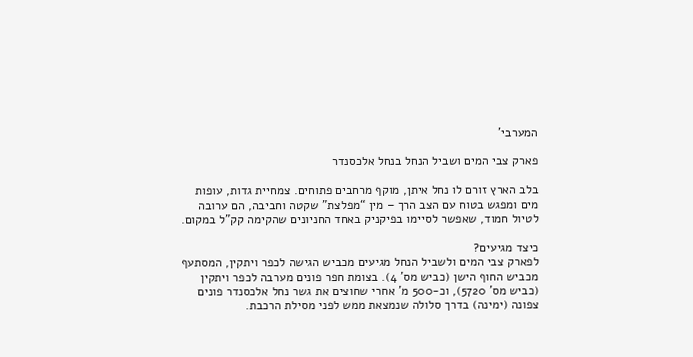המערבי’

פארק צבי המים ושביל הנחל בנחל אלכסנדר

בלב הארץ זורם לו נחל איתן, מוקף מרחבים פתוחים. צמחיית גדות, עופות מים ומפגש בטוח עם הצב הרך – מין “מפלצת” שקטה וחביבה, הם ערובה לטיול חמוד, שאפשר לסיימו בפיקניק באחד החניונים שהקימה קק”ל במקום.

כיצד מגיעים?
לפארק צבי המים ולשביל הנחל מגיעים מכביש הגישה לכפר ויתקין, המסתעף מכביש החוף הישן (כביש מס’ 4). בצומת חפר פונים מערבה לכפר ויתקין (כביש מס’ 5720), וכ-500 מ’ אחרי שחוצים את גשר נחל אלכסנדר פונים צפונה (ימינה) בדרך סלולה שנמצאת ממש לפני מסילת הרכבת.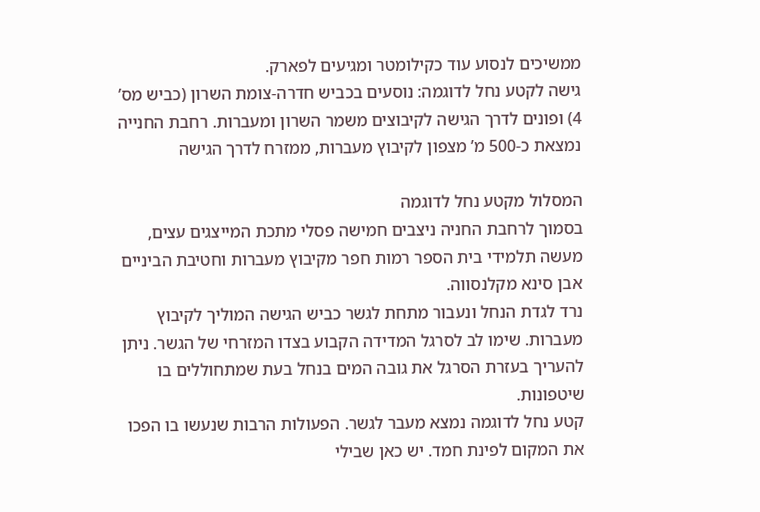ממשיכים לנסוע עוד כקילומטר ומגיעים לפארק.
גישה לקטע נחל לדוגמה: נוסעים בכביש חדרה-צומת השרון (כביש מס’ 4) ופונים לדרך הגישה לקיבוצים משמר השרון ומעברות. רחבת החנייה נמצאת כ-500 מ’ מצפון לקיבוץ מעברות, ממזרח לדרך הגישה

המסלול מקטע נחל לדוגמה
בסמוך לרחבת החניה ניצבים חמישה פסלי מתכת המייצגים עצים, מעשה תלמידי בית הספר רמות חפר מקיבוץ מעברות וחטיבת הביניים אבן סינא מקלנסווה.
נרד לגדת הנחל ונעבור מתחת לגשר כביש הגישה המוליך לקיבוץ מעברות. שימו לב לסרגל המדידה הקבוע בצדו המזרחי של הגשר. ניתן להעריך בעזרת הסרגל את גובה המים בנחל בעת שמתחוללים בו שיטפונות.
קטע נחל לדוגמה נמצא מעבר לגשר. הפעולות הרבות שנעשו בו הפכו את המקום לפינת חמד. יש כאן שבילי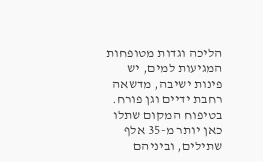הליכה וגדות מטופחות המגיעות למים, יש פינות ישיבה, מדשאה רחבת ידיים וגן פורח. בטיפוח המקום שתלו כאן יותר מ-35 אלף שתילים, וביניהם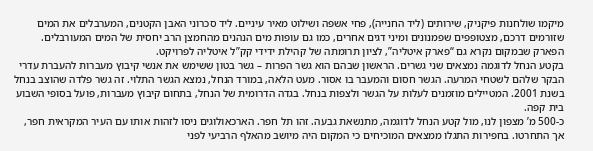מיקמו שולחנות פיקניק, שירותים (ליד החנייה), פחי אשפה ושילוט מאיר עיניים. ליד סכרוני האבן הקטנים, המערבלים את המים שזורמים דרכם, מצטופפים שפמנונים ומיני דגים אחרים, כמו גם עופות מים הנהנים מהחמצן הרב יחסית של המים המעורבלים. הפארק שבמקום נקרא גם “פארק איטליה”, לציון תרומתה של קהילת ידידי קק”ל איטליה לפרויקט.
בקטע הנחל לדוגמה נמצאים שני גשרים. הראשון שבהם הוא גשר הפרות – גשר בטון ששימש את אנשי קיבוץ מעברות להעברת עדרי הבקר שלהם לשטחי המרעה. הגשר חסום והמעבר בו אסור. מעט הלאה, במורד הנחל, נמצא הגשר התלוי. זה גשר פלדה שהוצב בנחל בשנת 2001. המטיילים מוזמנים לעלות על הגשר ולצפות בנחל. בגדה הדרומית של הנחל, בתחום קיבוץ מעברות, פועל בסופי השבוע בית קפה.
כ-500 מ’ מצפון לנו, מול קטע הנחל לדוגמה, מתנשאת גבעה. זהו תל חפר. הארכאולוגים ניסו לזהות אותו עם העיר המקראית חפר, אך התחרטו. בחפירות התגלו ממצאים המוכיחים כי המקום היה מיושב מהאלף הרביעי לפני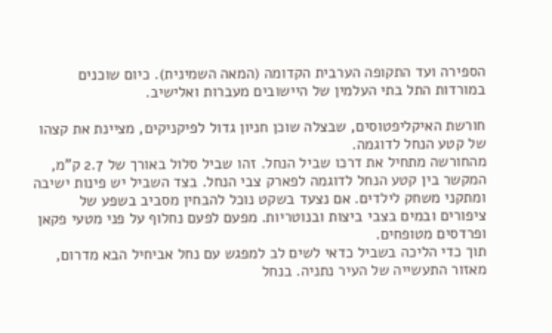הספירה ועד התקופה הערבית הקדומה (המאה השמינית). כיום שוכנים במורדות התל בתי העלמין של היישובים מעברות ואלישיב.

חורשת האיקליפטוסים, שבצלה שוכן חניון גדול לפיקניקים, מציינת את קצהו של קטע הנחל לדוגמה.
מהחורשה מתחיל את דרכו שביל הנחל. זהו שביל סלול באורך של 2.7 ק”מ, המקשר בין קטע הנחל לדוגמה לפארק צבי הנחל. בצד השביל יש פינות ישיבה ומתקני משחק לילדים. אם נצעד בשקט נוכל להבחין מסביב בשפע של ציפורים ובמים בצבי ביצות ובנוטריות. מפעם לפעם נחלוף על פני מטעי פקאן ופרדסים מטופחים.
תוך כדי הליכה בשביל כדאי לשים לב למפגש עם נחל אביחיל הבא מדרום, מאזור התעשייה של העיר נתניה. בנחל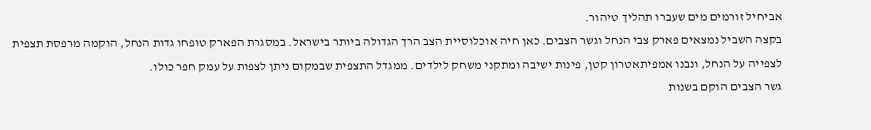אביחיל זורמים מים שעברו תהליך טיהור.
בקצה השביל נמצאים פארק צבי הנחל וגשר הצבים. כאן חיה אוכלוסיית הצב הרך הגדולה ביותר בישראל. במסגרת הפארק טופחו גדות הנחל, הוקמה מרפסת תצפית לצפייה על הנחל, ונבנו אמפיתאטרון קטן, פינות ישיבה ומתקני משחק לילדים. ממגדל התצפית שבמקום ניתן לצפות על עמק חפר כולו.
גשר הצבים הוקם בשנות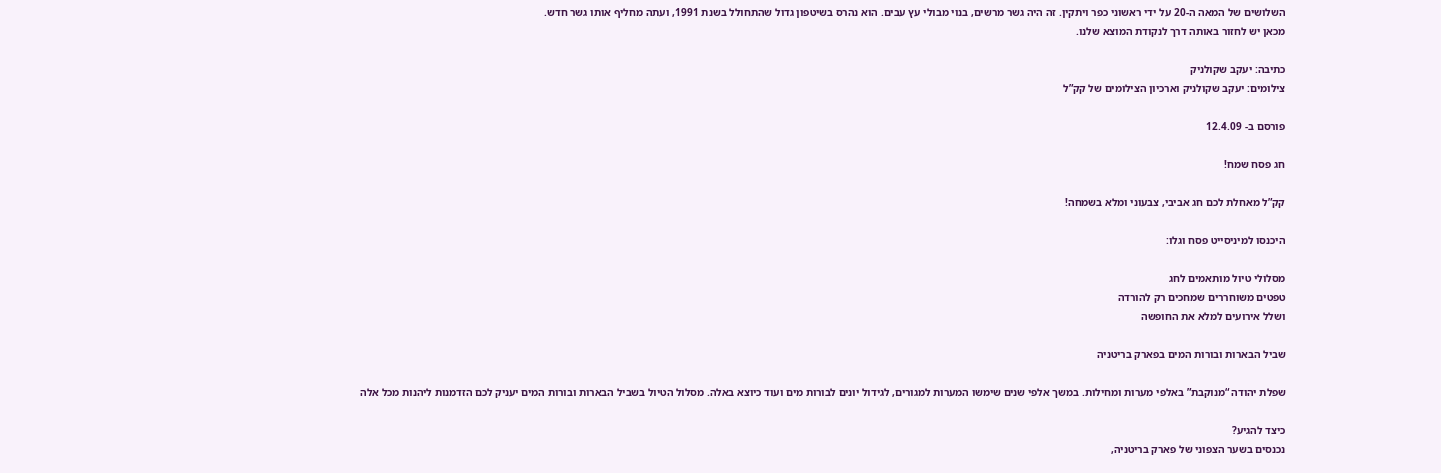השלושים של המאה ה-20 על ידי ראשוני כפר ויתקין. זה היה גשר מרשים, בנוי מבולי עץ עבים. הוא נהרס בשיטפון גדול שהתחולל בשנת 1991, ועתה מחליף אותו גשר חדש.
מכאן יש לחזור באותה דרך לנקודת המוצא שלנו.

כתיבה: יעקב שקולניק
צילומים: יעקב שקולניק וארכיון הצילומים של קק”ל

פורסם ב- 12.4.09

חג פסח שמח!

קק”ל מאחלת לכם חג אביבי, צבעוני ומלא בשמחה!

היכנסו למיניסייט פסח וגלו:

מסלולי טיול מותאמים לחג
טפטים משוחררים שמחכים רק להורדה
ושלל אירועים למלא את החופשה

שביל הבארות ובורות המים בפארק בריטניה

שפלת יהודה “מנוקבת” באלפי מערות ומחילות. במשך אלפי שנים שימשו המערות למגורים, לגידול יונים לבורות מים ועוד כיוצא באלה. מסלול הטיול בשביל הבארות ובורות המים יעניק לכם הזדמנות ליהנות מכל אלה

כיצד להגיע?
נכנסים בשער הצפוני של פארק בריטניה,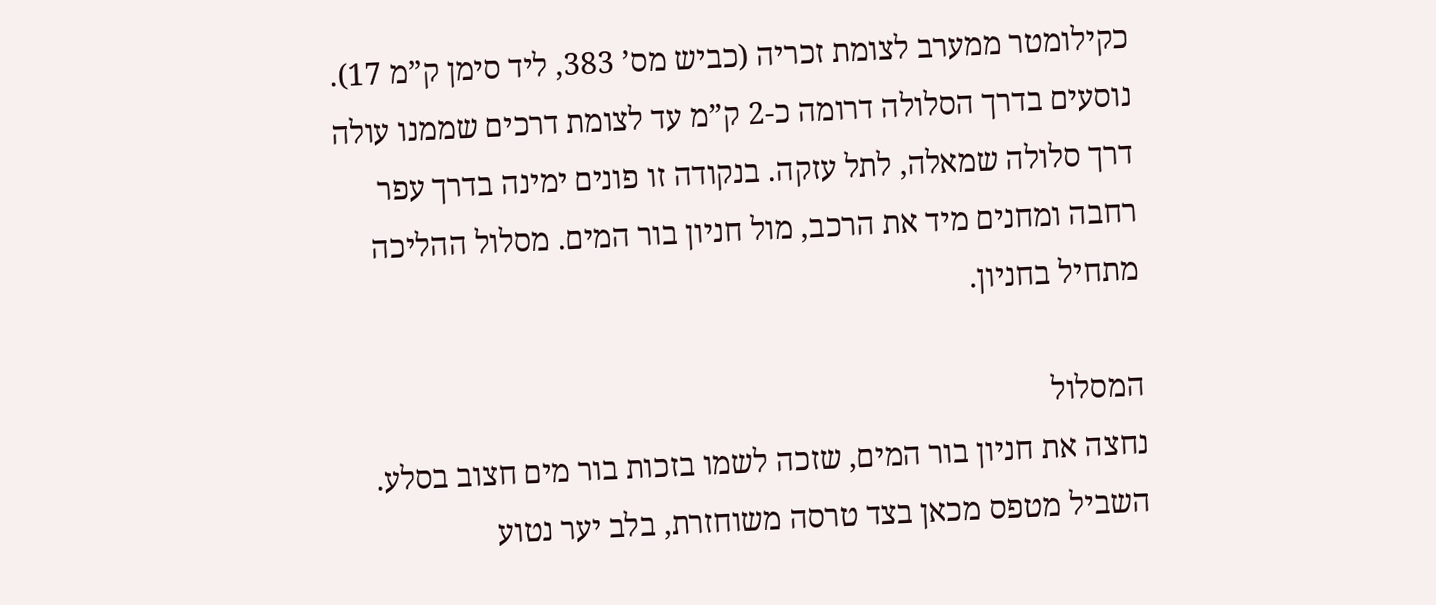כקילומטר ממערב לצומת זכריה (כביש מס’ 383, ליד סימן ק”מ 17). נוסעים בדרך הסלולה דרומה כ-2 ק”מ עד לצומת דרכים שממנו עולה דרך סלולה שמאלה, לתל עזקה. בנקודה זו פונים ימינה בדרך עפר רחבה ומחנים מיד את הרכב, מול חניון בור המים. מסלול ההליכה מתחיל בחניון.

המסלול
נחצה את חניון בור המים, שזכה לשמו בזכות בור מים חצוב בסלע. השביל מטפס מכאן בצד טרסה משוחזרת, בלב יער נטוע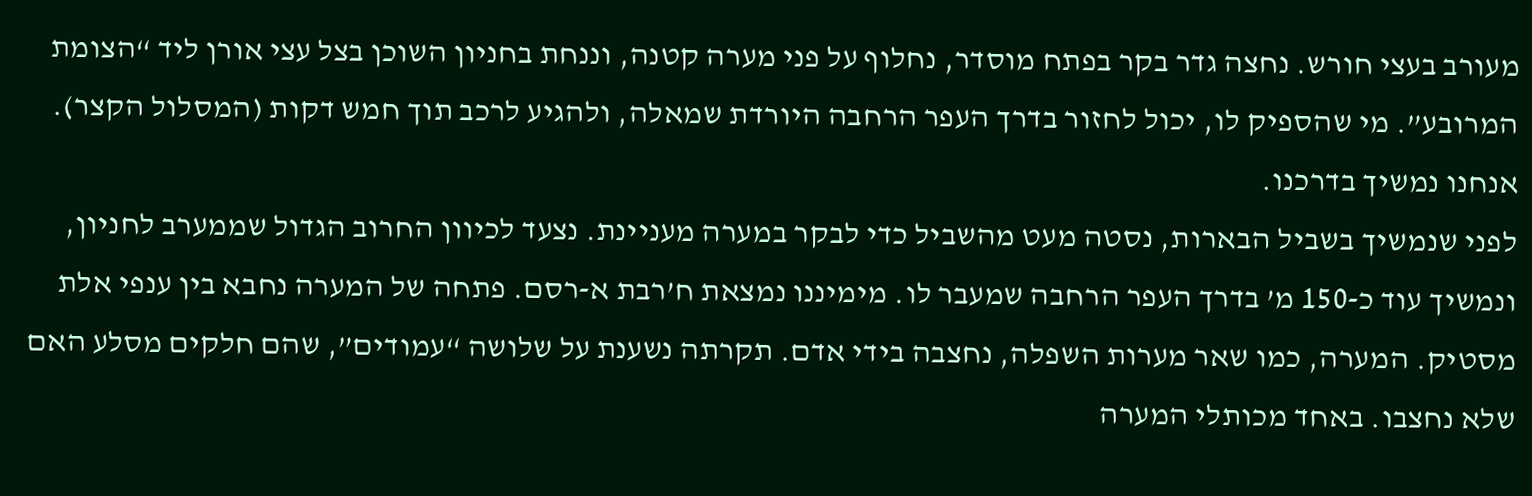מעורב בעצי חורש. נחצה גדר בקר בפתח מוסדר, נחלוף על פני מערה קטנה, וננחת בחניון השוכן בצל עצי אורן ליד “הצומת המרובע”. מי שהספיק לו, יכול לחזור בדרך העפר הרחבה היורדת שמאלה, ולהגיע לרכב תוך חמש דקות (המסלול הקצר). אנחנו נמשיך בדרכנו.
לפני שנמשיך בשביל הבארות, נסטה מעט מהשביל כדי לבקר במערה מעניינת. נצעד לכיוון החרוב הגדול שממערב לחניון, ונמשיך עוד כ-150 מ’ בדרך העפר הרחבה שמעבר לו. מימיננו נמצאת ח’רבת א-רסם. פתחה של המערה נחבא בין ענפי אלת מסטיק. המערה, כמו שאר מערות השפלה, נחצבה בידי אדם. תקרתה נשענת על שלושה “עמודים”, שהם חלקים מסלע האם שלא נחצבו. באחד מכותלי המערה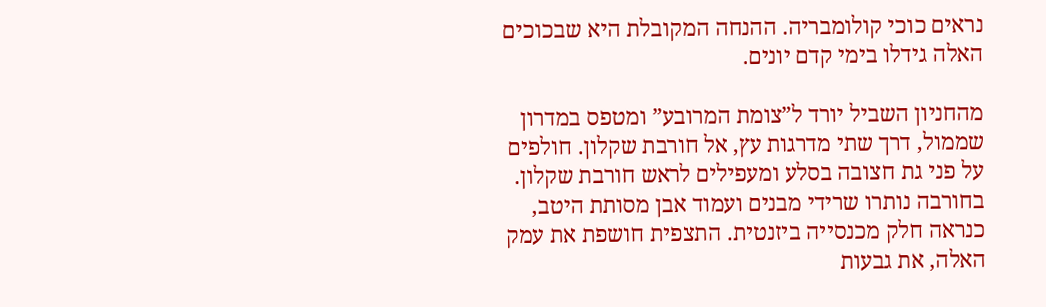נראים כוכי קולומבריה. ההנחה המקובלת היא שבכוכים האלה גידלו בימי קדם יונים.

מהחניון השביל יורד ל”צומת המרובע” ומטפס במדרון שממול, דרך שתי מדרגות עץ, אל חורבת שקלון. חולפים על פני גת חצובה בסלע ומעפילים לראש חורבת שקלון. בחורבה נותרו שרידי מבנים ועמוד אבן מסותת היטב, כנראה חלק מכנסייה ביזנטית. התצפית חושפת את עמק האלה, את גבעות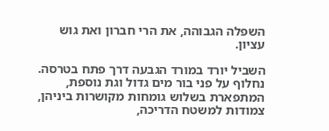השפלה הגבוהה, את הרי חברון ואת גוש עציון.

השביל יורד במורד הגבעה דרך פתח בטרסה. נחלוף על פני בור מים גדול וגת נוספת, המתפארת בשלוש גומחות מקושרות ביניהן, צמודות למשטח הדריכה,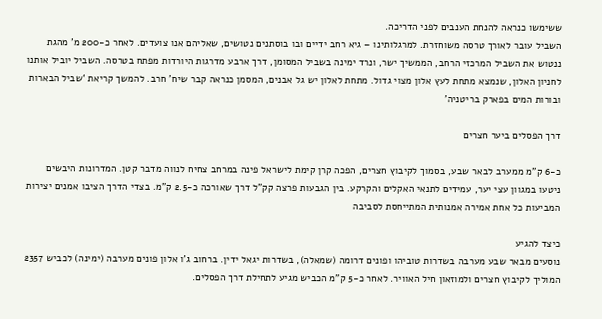ששימשו כנראה להנחת הענבים לפני הדריכה.
השביל עובר לאורך טרסה משוחזרת. למרגלותינו – גיא רחב ידיים ובו בוסתנים נטושים, שאליהם אנו צועדים. לאחר כ-200 מ’ מהגת ננטוש את השביל המרכזי הרחב, הממשיך ישר, ונרד ימינה בשביל המסומן, דרך ארבע מדרגות היורדות מפתח בטרסה. השביל יוביל אותנו לחניון האלון, שנמצא מתחת לעץ אלון מצוי גדול. מתחת לאלון יש גל אבנים, המסמן כנראה קבר שיח’ חרב. להמשך קריאת ‘שביל הבארות ובורות המים בפארק בריטניה’

דרך הפסלים ביער חצרים

כ-6 ק”מ ממערב לבאר שבע, בסמוך לקיבוץ חצרים, הפכה קרן קימת לישראל פינה במרחב צחיח לנווה מדבר קטן. המדרונות היבשים ניטעו במגוון עצי יער, עמידים לתנאי האקלים והקרקע. בין הגבעות פרצה קק”ל דרך שאורכה כ-2.5 ק”מ. בצדי הדרך הציבו אמנים יצירות המביעות כל אחת אמירה אמנותית המתייחסת לסביבה

כיצד להגיע
נוסעים מבאר שבע מערבה בשדרות טוביהו ופונים דרומה (שמאלה), בשדרות יגאל ידין. ברחוב ג’ו אלון פונים מערבה (ימינה) לכביש 2357 המוליך לקיבוץ חצרים ולמוזאון חיל האוויר. לאחר כ-5 ק”מ הכביש מגיע לתחילת דרך הפסלים.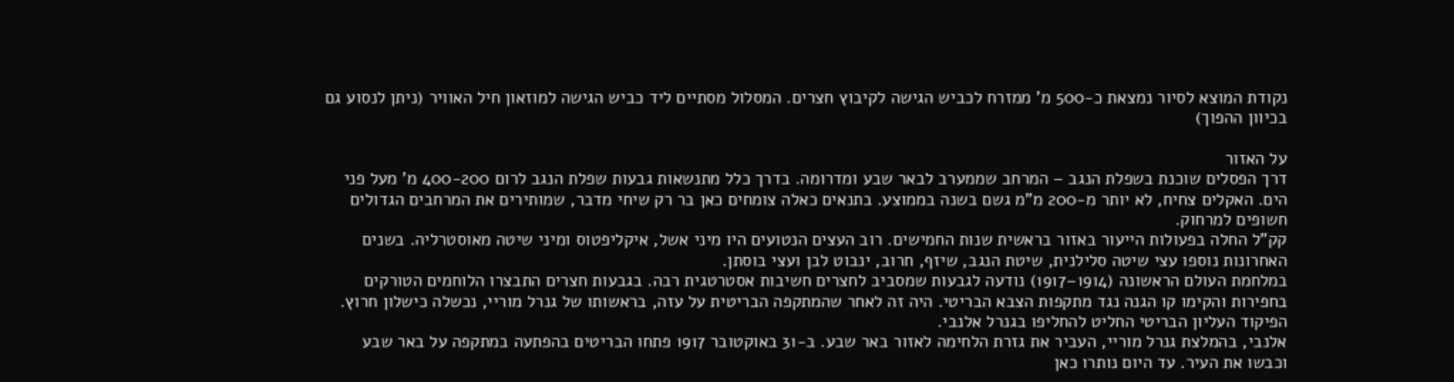נקודת המוצא לסיור נמצאת כ-500 מ’ ממזרח לכביש הגישה לקיבוץ חצרים. המסלול מסתיים ליד כביש הגישה למוזאון חיל האוויר (ניתן לנסוע גם בכיוון ההפוך)

על האזור
דרך הפסלים שוכנת בשפלת הנגב – המרחב שממערב לבאר שבע ומדרומה. בדרך כלל מתנשאות גבעות שפלת הנגב לרום 400-200 מ’ מעל פני הים. האקלים צחיח, לא יותר מ-200 מ”מ גשם בשנה בממוצע. בתנאים כאלה צומחים כאן בר רק שיחי מדבר, שמותירים את המרחבים הגדולים חשופים למרחוק.
קק”ל החלה בפעולות הייעור באזור בראשית שנות החמישים. רוב העצים הנטועים היו מיני אשל, איקליפטוס ומיני שיטה מאוסטרליה. בשנים האחרונות נוספו עצי שיטה סלילנית, שיטת הנגב, שיזף, חרוב, ינבוט לבן ועצי בוסתן.
במלחמת העולם הראשונה (1914–1917) נודעה לגבעות שמסביב לחצרים חשיבות אסטרטגית רבה. בגבעות חצרים התבצרו הלוחמים הטורקים בחפירות והקימו קו הגנה נגד מתקפות הצבא הבריטי. היה זה לאחר שהמתקפה הבריטית על עזה, בראשותו של גנרל מוריי, נכשלה כישלון חרוץ. הפיקוד העליון הבריטי החליט להחליפו בגנרל אלנבי.
אלנבי, בהמלצת גנרל מוריי, העביר את גזרת הלחימה לאזור באר שבע. ב-31 באוקטובר 1917 פתחו הבריטים בהפתעה במתקפה על באר שבע וכבשו את העיר. עד היום נותרו כאן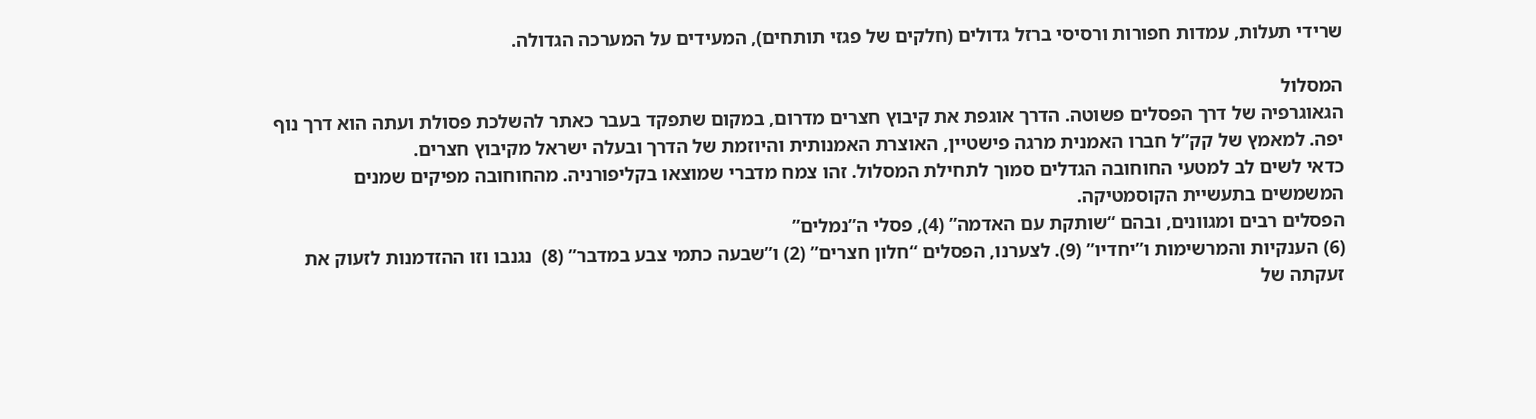שרידי תעלות, עמדות חפורות ורסיסי ברזל גדולים (חלקים של פגזי תותחים), המעידים על המערכה הגדולה.

המסלול
הגאוגרפיה של דרך הפסלים פשוטה. הדרך אוגפת את קיבוץ חצרים מדרום, במקום שתפקד בעבר כאתר להשלכת פסולת ועתה הוא דרך נוף יפה. למאמץ של קק”ל חברו האמנית מרגה פישטיין, האוצרת האמנותית והיוזמת של הדרך ובעלה ישראל מקיבוץ חצרים.
כדאי לשים לב למטעי החוחובה הגדלים סמוך לתחילת המסלול. זהו צמח מדברי שמוצאו בקליפורניה. מהחוחובה מפיקים שמנים המשמשים בתעשיית הקוסמטיקה.
הפסלים רבים ומגוונים, ובהם “שותקת עם האדמה” (4), פסלי ה”נמלים”
(6) הענקיות והמרשימות ו”יחדיו” (9). לצערנו, הפסלים “חלון חצרים” (2) ו”שבעה כתמי צבע במדבר” (8)  נגנבו וזו ההזדמנות לזעוק את זעקתה של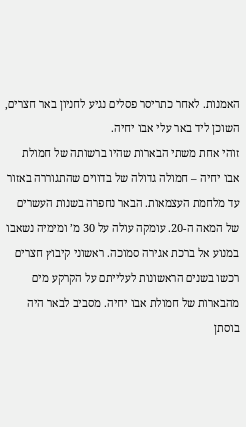האמנות. לאחר כתריסר פסלים נגיע לחניון באר חצרים, השוכן ליד באר עלי אבו יחיה.
זוהי אחת משתי הבארות שהיו ברשותה של חמולת אבו יחיה – חמולה גדולה של בדווים שהתגוררה באזור עד מלחמת העצמאות. הבאר נחפרה בשנות העשרים של המאה ה-20. עומקה עולה על 30 מ’ ומימיה נשאבו במנוע אל ברכת אגירה סמוכה. ראשוני קיבוץ חצרים רכשו בשנים הראשונות לעלייתם על הקרקע מים מהבארות של חמולת אבו יחיה. מסביב לבאר היה בוסתן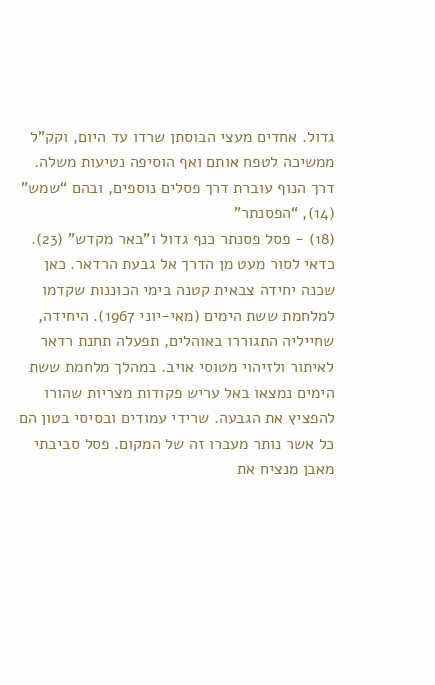גדול. אחדים מעצי הבוסתן שרדו עד היום, וקק”ל ממשיכה לטפח אותם ואף הוסיפה נטיעות משלה.
דרך הנוף עוברת דרך פסלים נוספים, ובהם “שמש” (14), “הפסנתר”
(18) - פסל פסנתר כנף גדול ו”באר מקדש” (23). כדאי לסור מעט מן הדרך אל גבעת הרדאר. כאן שכנה יחידה צבאית קטנה בימי הכוננות שקדמו למלחמת ששת הימים (מאי-יוני 1967). היחידה, שחייליה התגוררו באוהלים, תפעלה תחנת רדאר לאיתור ולזיהוי מטוסי אויב. במהלך מלחמת ששת הימים נמצאו באל עריש פקודות מצריות שהורו להפציץ את הגבעה. שרידי עמודים ובסיסי בטון הם כל אשר נותר מעברו זה של המקום. פסל סביבתי מאבן מנציח את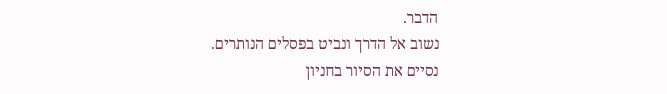הדבר.
נשוב אל הדרך ונביט בפסלים הנותרים.
נסיים את הסיור בחניון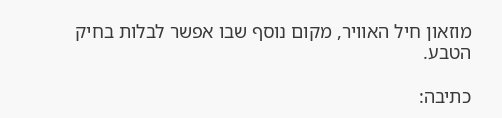מוזאון חיל האוויר, מקום נוסף שבו אפשר לבלות בחיק הטבע.

כתיבה: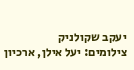יעקב שקולניק
צילומים: יעל אילן, ארכיון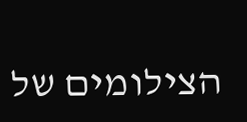הצילומים של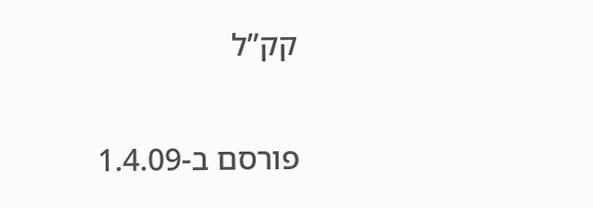קק”ל

פורסם ב-1.4.09